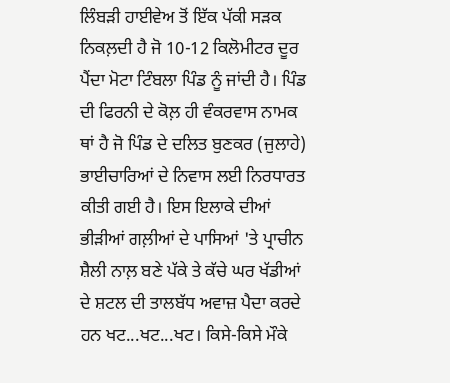ਲਿੰਬੜੀ ਹਾਈਵੇਅ ਤੋਂ ਇੱਕ ਪੱਕੀ ਸੜਕ ਨਿਕਲ਼ਦੀ ਹੈ ਜੋ 10-12 ਕਿਲੋਮੀਟਰ ਦੂਰ ਪੈਂਦਾ ਮੋਟਾ ਟਿੰਬਲਾ ਪਿੰਡ ਨੂੰ ਜਾਂਦੀ ਹੈ। ਪਿੰਡ ਦੀ ਫਿਰਨੀ ਦੇ ਕੋਲ਼ ਹੀ ਵੰਕਰਵਾਸ ਨਾਮਕ ਥਾਂ ਹੈ ਜੋ ਪਿੰਡ ਦੇ ਦਲਿਤ ਬੁਣਕਰ (ਜੁਲਾਹੇ) ਭਾਈਚਾਰਿਆਂ ਦੇ ਨਿਵਾਸ ਲਈ ਨਿਰਧਾਰਤ ਕੀਤੀ ਗਈ ਹੈ। ਇਸ ਇਲਾਕੇ ਦੀਆਂ ਭੀੜੀਆਂ ਗਲ਼ੀਆਂ ਦੇ ਪਾਸਿਆਂ 'ਤੇ ਪ੍ਰਾਚੀਨ ਸ਼ੈਲੀ ਨਾਲ਼ ਬਣੇ ਪੱਕੇ ਤੇ ਕੱਚੇ ਘਰ ਖੱਡੀਆਂ ਦੇ ਸ਼ਟਲ ਦੀ ਤਾਲਬੱਧ ਅਵਾਜ਼ ਪੈਦਾ ਕਰਦੇ ਹਨ ਖਟ...ਖਟ...ਖਟ। ਕਿਸੇ-ਕਿਸੇ ਮੌਕੇ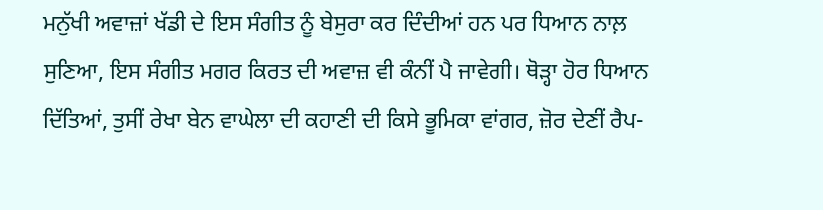ਮਨੁੱਖੀ ਅਵਾਜ਼ਾਂ ਖੱਡੀ ਦੇ ਇਸ ਸੰਗੀਤ ਨੂੰ ਬੇਸੁਰਾ ਕਰ ਦਿੰਦੀਆਂ ਹਨ ਪਰ ਧਿਆਨ ਨਾਲ਼ ਸੁਣਿਆ, ਇਸ ਸੰਗੀਤ ਮਗਰ ਕਿਰਤ ਦੀ ਅਵਾਜ਼ ਵੀ ਕੰਨੀਂ ਪੈ ਜਾਵੇਗੀ। ਥੋੜ੍ਹਾ ਹੋਰ ਧਿਆਨ ਦਿੱਤਿਆਂ, ਤੁਸੀਂ ਰੇਖਾ ਬੇਨ ਵਾਘੇਲਾ ਦੀ ਕਹਾਣੀ ਦੀ ਕਿਸੇ ਭੂਮਿਕਾ ਵਾਂਗਰ, ਜ਼ੋਰ ਦੇਣੀਂ ਰੈਪ-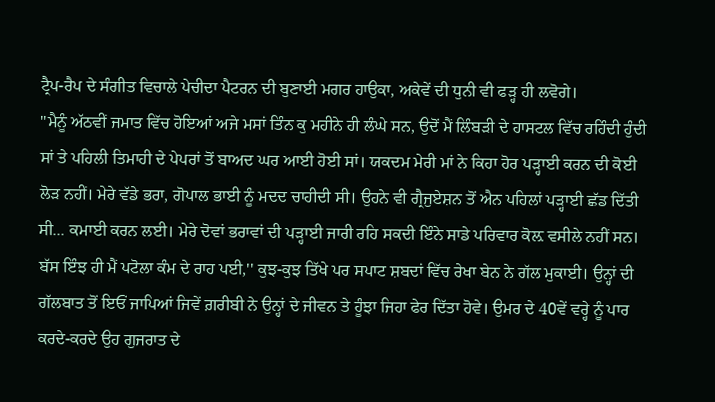ਟ੍ਰੈਪ-ਰੈਪ ਦੇ ਸੰਗੀਤ ਵਿਚਾਲੇ ਪੇਚੀਦਾ ਪੈਟਰਨ ਦੀ ਬੁਣਾਈ ਮਗਰ ਹਾਉਕਾ, ਅਕੇਵੇਂ ਦੀ ਧੁਨੀ ਵੀ ਫੜ੍ਹ ਹੀ ਲਵੋਗੇ।
''ਮੈਨੂੰ ਅੱਠਵੀਂ ਜਮਾਤ ਵਿੱਚ ਹੋਇਆਂ ਅਜੇ ਮਸਾਂ ਤਿੰਨ ਕੁ ਮਹੀਨੇ ਹੀ ਲੰਘੇ ਸਨ, ਉਦੋਂ ਮੈਂ ਲਿੰਬੜੀ ਦੇ ਹਾਸਟਲ ਵਿੱਚ ਰਹਿੰਦੀ ਹੁੰਦੀ ਸਾਂ ਤੇ ਪਹਿਲੀ ਤਿਮਾਹੀ ਦੇ ਪੇਪਰਾਂ ਤੋਂ ਬਾਅਦ ਘਰ ਆਈ ਹੋਈ ਸਾਂ। ਯਕਦਮ ਮੇਰੀ ਮਾਂ ਨੇ ਕਿਹਾ ਹੋਰ ਪੜ੍ਹਾਈ ਕਰਨ ਦੀ ਕੋਈ ਲੋੜ ਨਹੀਂ। ਮੇਰੇ ਵੱਡੇ ਭਰਾ, ਗੋਪਾਲ ਭਾਈ ਨੂੰ ਮਦਦ ਚਾਹੀਦੀ ਸੀ। ਉਹਨੇ ਵੀ ਗ੍ਰੈਜੁਏਸ਼ਨ ਤੋਂ ਐਨ ਪਹਿਲਾਂ ਪੜ੍ਹਾਈ ਛੱਡ ਦਿੱਤੀ ਸੀ... ਕਮਾਈ ਕਰਨ ਲਈ। ਮੇਰੇ ਦੋਵਾਂ ਭਰਾਵਾਂ ਦੀ ਪੜ੍ਹਾਈ ਜਾਰੀ ਰਹਿ ਸਕਦੀ ਇੰਨੇ ਸਾਡੇ ਪਰਿਵਾਰ ਕੋਲ਼ ਵਸੀਲੇ ਨਹੀਂ ਸਨ। ਬੱਸ ਇੰਝ ਹੀ ਮੈਂ ਪਟੋਲਾ ਕੰਮ ਦੇ ਰਾਹ ਪਈ,'' ਕੁਝ-ਕੁਝ ਤਿੱਖੇ ਪਰ ਸਪਾਟ ਸ਼ਬਦਾਂ ਵਿੱਚ ਰੇਖਾ ਬੇਨ ਨੇ ਗੱਲ ਮੁਕਾਈ। ਉਨ੍ਹਾਂ ਦੀ ਗੱਲਬਾਤ ਤੋਂ ਇਓਂ ਜਾਪਿਆਂ ਜਿਵੇਂ ਗ਼ਰੀਬੀ ਨੇ ਉਨ੍ਹਾਂ ਦੇ ਜੀਵਨ ਤੇ ਹੂੰਝਾ ਜਿਹਾ ਫੇਰ ਦਿੱਤਾ ਹੋਵੇ। ਉਮਰ ਦੇ 40ਵੇਂ ਵਰ੍ਹੇ ਨੂੰ ਪਾਰ ਕਰਦੇ-ਕਰਦੇ ਉਹ ਗੁਜਰਾਤ ਦੇ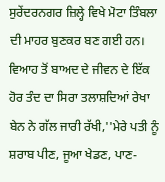ਸੁਰੇਂਦਰਨਗਰ ਜ਼ਿਲ੍ਹੇ ਵਿਖੇ ਮੋਟਾ ਤਿੰਬਲਾ ਦੀ ਮਾਹਰ ਬੁਣਕਰ ਬਣ ਗਈ ਹਨ।
ਵਿਆਹ ਤੋਂ ਬਾਅਦ ਦੇ ਜੀਵਨ ਦੇ ਇੱਕ ਹੋਰ ਤੰਦ ਦਾ ਸਿਰਾ ਤਲਾਸ਼ਦਿਆਂ ਰੇਖਾ ਬੇਨ ਨੇ ਗੱਲ ਜਾਰੀ ਰੱਖੀ,''ਮੇਰੇ ਪਤੀ ਨੂੰ ਸ਼ਰਾਬ ਪੀਣ, ਜੂਆ ਖੇਡਣ, ਪਾਣ-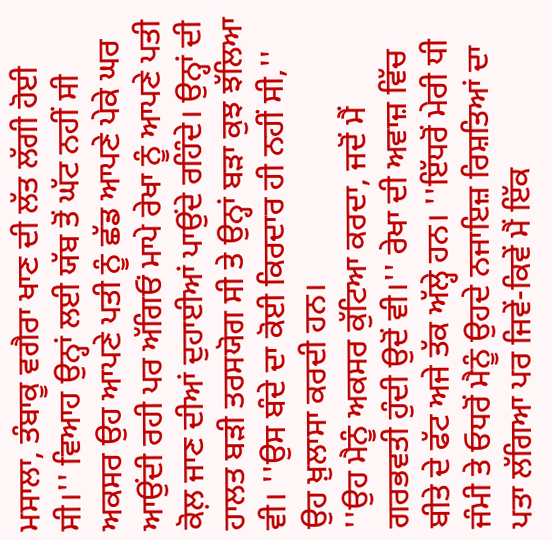ਮਸਾਲਾ, ਤੰਬਾਕੂ ਵਗੈਰਾ ਖਾਣ ਦੀ ਲੱਤ ਲੱਗੀ ਹੋਈ ਸੀ।'' ਵਿਆਹ ਉਨ੍ਹਾਂ ਲਈ ਯੱਬ ਤੋਂ ਘੱਟ ਨਹੀਂ ਸੀ ਅਕਸਰ ਉਹ ਆਪਣੇ ਪਤੀ ਨੂੰ ਛੱਡ ਆਪਣੇ ਪੇਕੇ ਘਰ ਆਉਂਦੀ ਰਹੀ ਪਰ ਅੱਗਿਓਂ ਮਾਪੇ ਰੇਖਾ ਨੂੰ ਆਪਣੇ ਪਤੀ ਕੋਲ਼ ਜਾਣ ਦੀਆਂ ਦੁਹਾਈਆਂ ਪਾਉਂਦੇ ਰਹਿੰਦੇ। ਉਨ੍ਹਾਂ ਦੀ ਹਾਲਤ ਬੜੀ ਤਰਸਯੋਗ ਸੀ ਤੇ ਉਨ੍ਹਾਂ ਬੜਾ ਕੁਝ ਝੱਲਿਆ ਵੀ। ''ਉਸ ਬੰਦੇ ਦਾ ਕੋਈ ਕਿਰਦਾਰ ਹੀ ਨਹੀਂ ਸੀ,'' ਉਹ ਖ਼ੁਲਾਸਾ ਕਰਦੀ ਹਨ।
''ਉਹ ਮੈਨੂੰ ਅਕਸਰ ਕੁੱਟਿਆ ਕਰਦਾ, ਜਦੋਂ ਮੈਂ ਗਰਭਵਤੀ ਹੁੰਦੀ ਉਦੋਂ ਵੀ।'' ਰੇਖਾ ਦੀ ਅਵਾਜ਼ ਵਿੱਚ ਬੀਤੇ ਦੇ ਫੱਟ ਅਜੇ ਤੱਕ ਅੱਲ੍ਹੇ ਹਨ। ''ਇੱਧਰੋਂ ਮੇਰੀ ਧੀ ਜੰਮੀ ਤੇ ਓਧਰੋਂ ਮੈਨੂੰ ਉਹਦੇ ਨਜਾਇਜ਼ ਰਿਸ਼ਤਿਆਂ ਦਾ ਪਤਾ ਲੱਗਿਆ ਪਰ ਜਿਵੇਂ-ਕਿਵੇਂ ਮੈਂ ਇੱਕ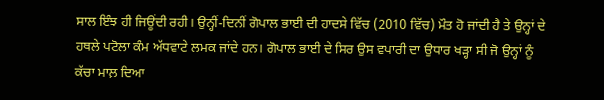ਸਾਲ ਇੰਝ ਹੀ ਜਿਊਂਦੀ ਰਹੀ। ਉਨ੍ਹੀਂ-ਦਿਨੀਂ ਗੋਪਾਲ ਭਾਈ ਦੀ ਹਾਦਸੇ ਵਿੱਚ (2010 ਵਿੱਚ) ਮੌਤ ਹੋ ਜਾਂਦੀ ਹੈ ਤੇ ਉਨ੍ਹਾਂ ਦੇ ਹਥਲੇ ਪਟੋਲਾ ਕੰਮ ਅੱਧਵਾਟੇ ਲਮਕ ਜਾਂਦੇ ਹਨ। ਗੋਪਾਲ ਭਾਈ ਦੇ ਸਿਰ ਉਸ ਵਪਾਰੀ ਦਾ ਉਧਾਰ ਖੜ੍ਹਾ ਸੀ ਜੋ ਉਨ੍ਹਾਂ ਨੂੰ ਕੱਚਾ ਮਾਲ਼ ਦਿਆ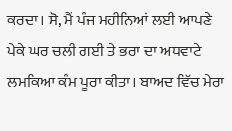ਕਰਦਾ। ਸੋ, ਮੈਂ ਪੰਜ ਮਹੀਨਿਆਂ ਲਈ ਆਪਣੇ ਪੇਕੇ ਘਰ ਚਲੀ ਗਈ ਤੇ ਭਰਾ ਦਾ ਅਧਵਾਟੇ ਲਮਕਿਆ ਕੰਮ ਪੂਰਾ ਕੀਤਾ। ਬਾਅਦ ਵਿੱਚ ਮੇਰਾ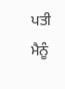ਪਤੀ ਮੈਨੂੰ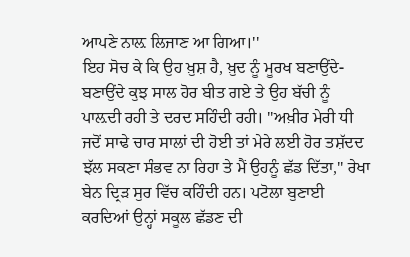ਆਪਣੇ ਨਾਲ਼ ਲਿਜਾਣ ਆ ਗਿਆ।''
ਇਹ ਸੋਚ ਕੇ ਕਿ ਉਹ ਖ਼ੁਸ਼ ਹੈ, ਖ਼ੁਦ ਨੂੰ ਮੂਰਖ ਬਣਾਉਂਦੇ-ਬਣਾਉਂਦੇ ਕੁਝ ਸਾਲ ਹੋਰ ਬੀਤ ਗਏ ਤੇ ਉਹ ਬੱਚੀ ਨੂੰ ਪਾਲ਼ਦੀ ਰਹੀ ਤੇ ਦਰਦ ਸਹਿੰਦੀ ਰਹੀ। ''ਅਖ਼ੀਰ ਮੇਰੀ ਧੀ ਜਦੋਂ ਸਾਢੇ ਚਾਰ ਸਾਲਾਂ ਦੀ ਹੋਈ ਤਾਂ ਮੇਰੇ ਲਈ ਹੋਰ ਤਸ਼ੱਦਦ ਝੱਲ ਸਕਣਾ ਸੰਭਵ ਨਾ ਰਿਹਾ ਤੇ ਮੈਂ ਉਹਨੂੰ ਛੱਡ ਦਿੱਤਾ,'' ਰੇਖਾ ਬੇਨ ਦ੍ਰਿੜ ਸੁਰ ਵਿੱਚ ਕਹਿੰਦੀ ਹਨ। ਪਟੋਲਾ ਬੁਣਾਈ ਕਰਦਿਆਂ ਉਨ੍ਹਾਂ ਸਕੂਲ ਛੱਡਣ ਦੀ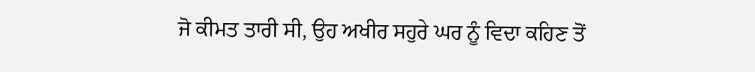ਜੋ ਕੀਮਤ ਤਾਰੀ ਸੀ, ਉਹ ਅਖੀਰ ਸਹੁਰੇ ਘਰ ਨੂੰ ਵਿਦਾ ਕਹਿਣ ਤੋਂ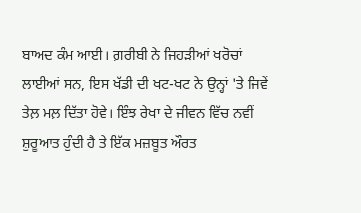ਬਾਅਦ ਕੰਮ ਆਈ। ਗ਼ਰੀਬੀ ਨੇ ਜਿਹੜੀਆਂ ਖਰੋਚਾਂ ਲਾਈਆਂ ਸਨ, ਇਸ ਖੱਡੀ ਦੀ ਖਟ-ਖਟ ਨੇ ਉਨ੍ਹਾਂ 'ਤੇ ਜਿਵੇਂ ਤੇਲ਼ ਮਲ਼ ਦਿੱਤਾ ਹੋਵੇ। ਇੰਝ ਰੇਖਾ ਦੇ ਜੀਵਨ ਵਿੱਚ ਨਵੀਂ ਸ਼ੁਰੂਆਤ ਹੁੰਦੀ ਹੈ ਤੇ ਇੱਕ ਮਜ਼ਬੂਤ ਔਰਤ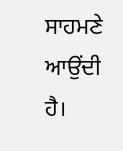ਸਾਹਮਣੇ ਆਉਂਦੀ ਹੈ।